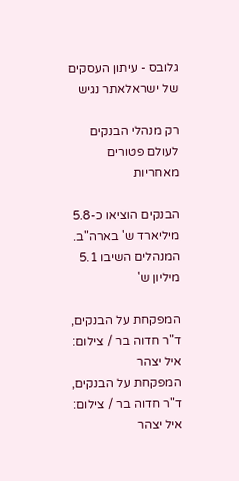גלובס - עיתון העסקים של ישראלאתר נגיש

רק מנהלי הבנקים לעולם פטורים מאחריות

הבנקים הוציאו כ-5.8 מיליארד ש' בארה"ב. המנהלים השיבו 5.1 מיליון ש'

המפקחת על הבנקים, ד"ר חדוה בר / צילום: איל יצהר
המפקחת על הבנקים, ד"ר חדוה בר / צילום: איל יצהר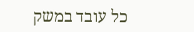כל עובד במשק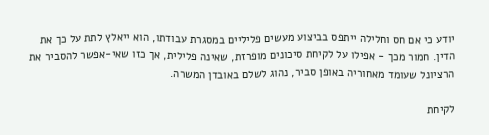יודע כי אם חס וחלילה ייתפס בביצוע מעשים פליליים במסגרת עבודתו, הוא ייאלץ לתת על כך את הדין. חמור מכך - אפילו על לקיחת סיכונים מופרזת, שאינה פלילית, אך כזו שאי-אפשר להסביר את הרציונל שעומד מאחוריה באופן סביר, נהוג לשלם באובדן המשרה.

לקיחת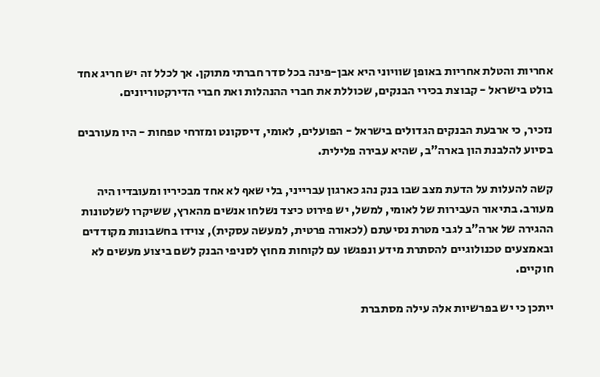אחריות והטלת אחריות באופן שוויוני היא אבן-פינה בכל סדר חברתי מתוקן. אך לכלל זה יש חריג אחד בולט בישראל - קבוצת בכירי הבנקים, שכוללת את חברי ההנהלות ואת חברי הדירקטוריונים.

נזכיר, כי ארבעת הבנקים הגדולים בישראל - הפועלים, לאומי, דיסקונט ומזרחי טפחות - היו מעורבים בסיוע להלבנת הון בארה"ב, שהיא עבירה פלילית.

קשה להעלות על הדעת מצב שבו בנק נהג כארגון עברייני, בלי שאף לא אחד מבכיריו ומעובדיו היה מעורב. בתיאור העבירות של לאומי, למשל, יש פירוט כיצד נשלחו אנשים מהארץ, ששיקרו לשלטונות ההגירה של ארה"ב לגבי מטרת נסיעתם (לכאורה פרטית, למעשה עסקית), צוידו בחשבונות מקודדים ובאמצעים טכנולוגיים להסתרת מידע ונפגשו עם לקוחות מחוץ לסניפי הבנק לשם ביצוע מעשים לא חוקיים.

ייתכן כי יש בפרשיות אלה עילה מסתברת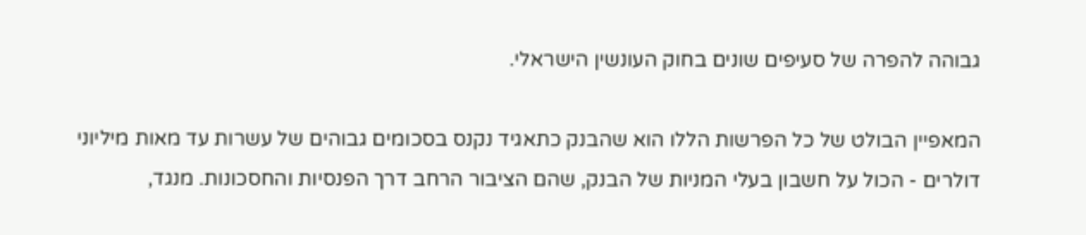גבוהה להפרה של סעיפים שונים בחוק העונשין הישראלי.

המאפיין הבולט של כל הפרשות הללו הוא שהבנק כתאגיד נקנס בסכומים גבוהים של עשרות עד מאות מיליוני דולרים - הכול על חשבון בעלי המניות של הבנק, שהם הציבור הרחב דרך הפנסיות והחסכונות. מנגד,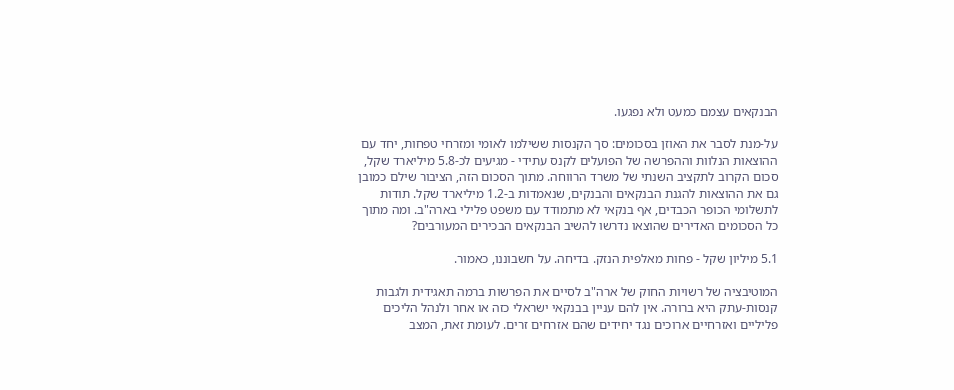הבנקאים עצמם כמעט ולא נפגעו.

על-מנת לסבר את האוזן בסכומים: סך הקנסות ששילמו לאומי ומזרחי טפחות, יחד עם ההוצאות הנלוות וההפרשה של הפועלים לקנס עתידי - מגיעים לכ-5.8 מיליארד שקל, סכום הקרוב לתקציב השנתי של משרד הרווחה. מתוך הסכום הזה, הציבור שילם כמובן גם את ההוצאות להגנת הבנקאים והבנקים, שנאמדות ב-1.2 מיליארד שקל. תודות לתשלומי הכופר הכבדים, אף בנקאי לא מתמודד עם משפט פלילי בארה"ב. ומה מתוך כל הסכומים האדירים שהוצאו נדרשו להשיב הבנקאים הבכירים המעורבים?

5.1 מיליון שקל - פחות מאלפית הנזק. בדיחה. על חשבוננו, כאמור.

המוטיבציה של רשויות החוק של ארה"ב לסיים את הפרשות ברמה תאגידית ולגבות קנסות-עתק היא ברורה. אין להם עניין בבנקאי ישראלי כזה או אחר ולנהל הליכים פליליים ואזרחיים ארוכים נגד יחידים שהם אזרחים זרים. לעומת זאת, המצב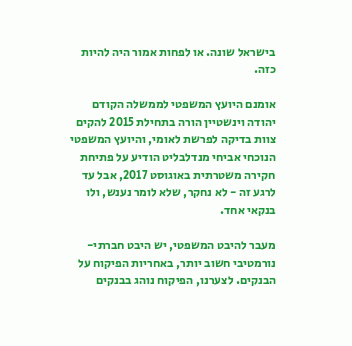בישראל שונה. או לפחות אמור היה להיות כזה.

אומנם היועץ המשפטי לממשלה הקודם יהודה וינשטיין הורה בתחילת 2015 להקים צוות בדיקה לפרשת לאומי, והיועץ המשפטי הנוכחי אביחי מנדלבליט הודיע על פתיחת חקירה משטרתית באוגוסט 2017, אבל עד לרגע זה - לא נחקר, שלא לומר נענש, ולו בנקאי אחד.

מעבר להיבט המשפטי, יש היבט חברתי-נורמטיבי חשוב יותר, באחריות הפיקוח על הבנקים. לצערנו, הפיקוח נוהג בבנקים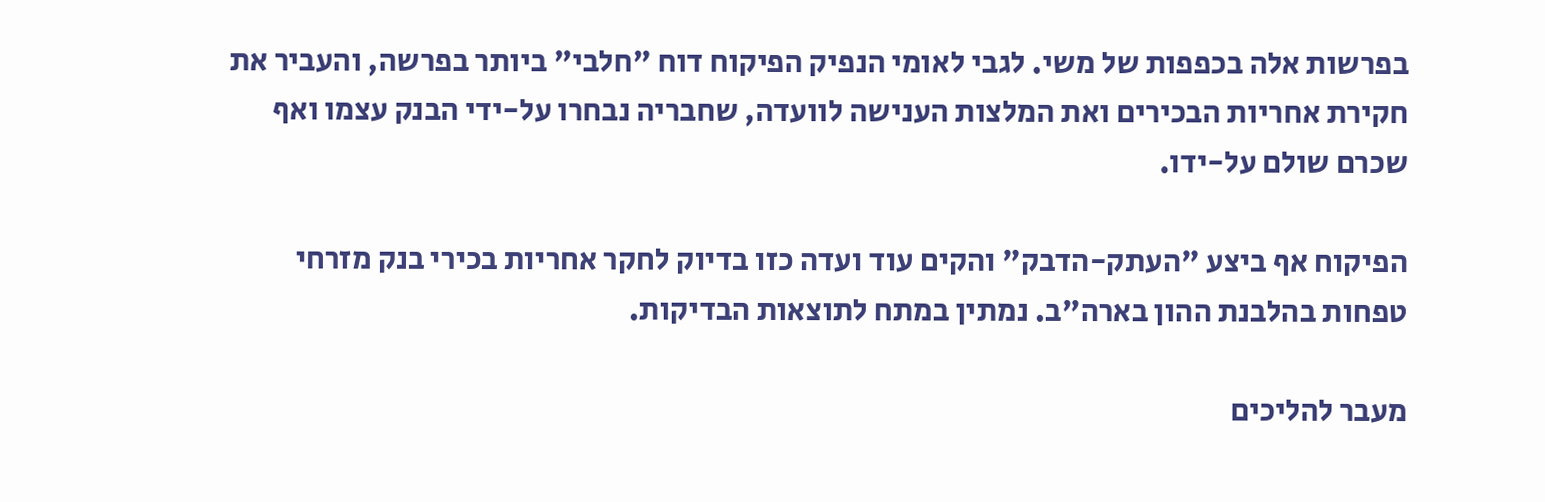בפרשות אלה בכפפות של משי. לגבי לאומי הנפיק הפיקוח דוח "חלבי" ביותר בפרשה, והעביר את חקירת אחריות הבכירים ואת המלצות הענישה לוועדה, שחבריה נבחרו על-ידי הבנק עצמו ואף שכרם שולם על-ידו.

הפיקוח אף ביצע "העתק-הדבק" והקים עוד ועדה כזו בדיוק לחקר אחריות בכירי בנק מזרחי טפחות בהלבנת ההון בארה"ב. נמתין במתח לתוצאות הבדיקות.

מעבר להליכים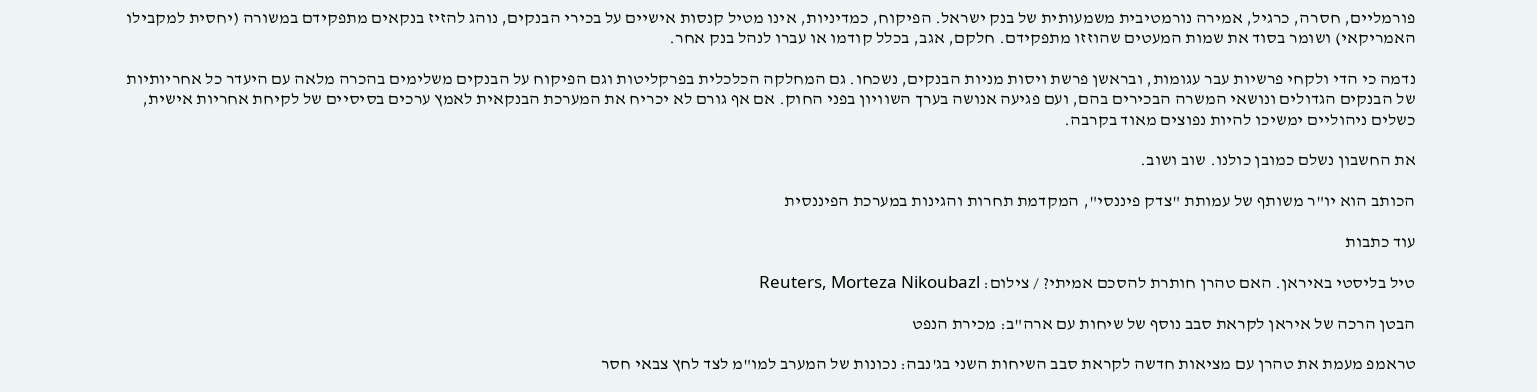פורמליים, חסרה, כרגיל, אמירה נורמטיבית משמעותית של בנק ישראל. הפיקוח, כמדיניות, אינו מטיל קנסות אישיים על בכירי הבנקים, נוהג להזיז בנקאים מתפקידם במשורה (יחסית למקבילו האמריקאי) ושומר בסוד את שמות המעטים שהוזזו מתפקידם. חלקם, אגב, בכלל קודמו או עברו לנהל בנק אחר.

נדמה כי הדי ולקחי פרשיות עבר עגומות, ובראשן פרשת ויסות מניות הבנקים, נשכחו. גם המחלקה הכלכלית בפרקליטות וגם הפיקוח על הבנקים משלימים בהכרה מלאה עם היעדר כל אחריותיות של הבנקים הגדולים ונושאי המשרה הבכירים בהם, ועם פגיעה אנושה בערך השוויון בפני החוק. אם אף גורם לא יכריח את המערכת הבנקאית לאמץ ערכים בסיסיים של לקיחת אחריות אישית, כשלים ניהוליים ימשיכו להיות נפוצים מאוד בקרבה.

את החשבון נשלם כמובן כולנו. שוב ושוב.

הכותב הוא יו"ר משותף של עמותת "צדק פיננסי", המקדמת תחרות והגינות במערכת הפיננסית

עוד כתבות

טיל בליסטי באיראן. האם טהרן חותרת להסכם אמיתי? / צילום: Reuters, Morteza Nikoubazl

הבטן הרכה של איראן לקראת סבב נוסף של שיחות עם ארה"ב: מכירת הנפט

טראמפ מעמת את טהרן עם מציאות חדשה לקראת סבב השיחות השני בג'נבה: נכונות של המערב למו"מ לצד לחץ צבאי חסר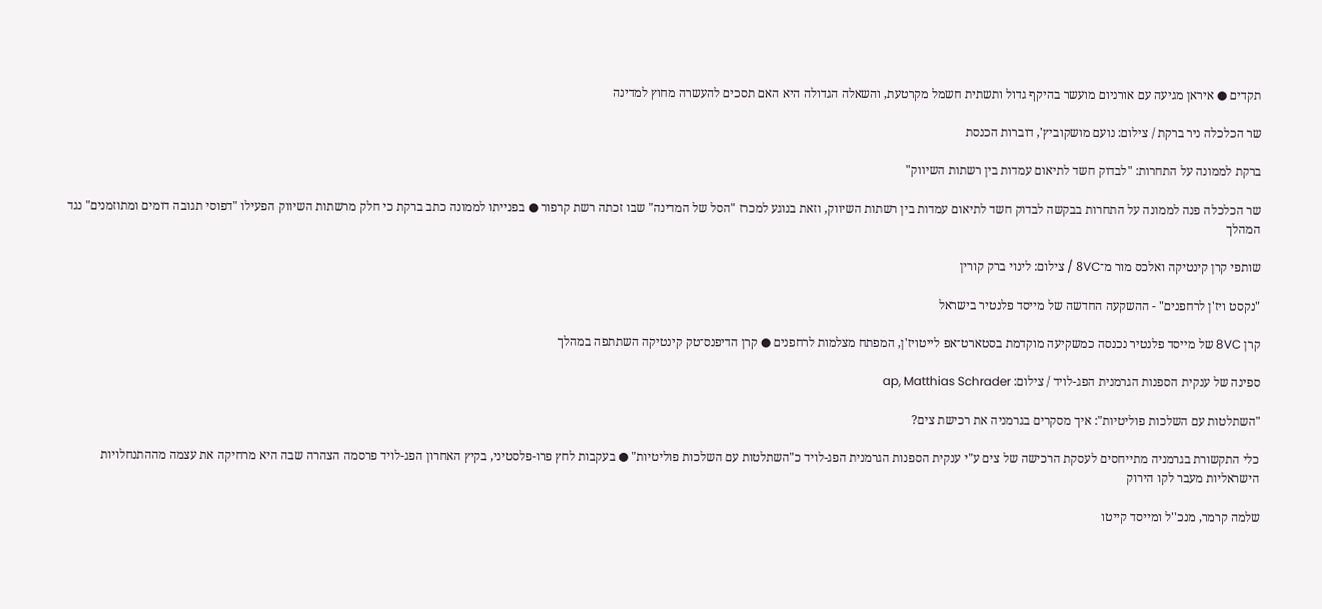תקדים ● איראן מגיעה עם אורניום מועשר בהיקף גדול ותשתית חשמל מקרטעת, והשאלה הגדולה היא האם תסכים להעשרה מחוץ למדינה

שר הכלכלה ניר ברקת / צילום: נועם מושקוביץ', דוברות הכנסת

ברקת לממונה על התחרות: "לבדוק חשד לתיאום עמדות בין רשתות השיווק"

שר הכלכלה פנה לממונה על התחרות בבקשה לבדוק חשד לתיאום עמדות בין רשתות השיווק, וזאת בנוגע למכרז "הסל של המדינה" שבו זכתה רשת קרפור ● בפנייתו לממונה כתב ברקת כי חלק מרשתות השיווק הפעילו "דפוסי תגובה דומים ומתוזמנים" נגד המהלך

שותפי קרן קינטיקה ואלכס מור מ־8VC / צילום: לינוי ברק קורין

"נקסט ויז'ן לרחפנים" - ההשקעה החדשה של מייסד פלנטיר בישראל

קרן 8VC של מייסד פלנטיר נכנסה כמשקיעה מוקדמת בסטארט־אפ לייטויז'ן, המפתח מצלמות לרחפנים ● קרן הדיפנס־טק קינטיקה השתתפה במהלך

ספינה של ענקית הספנות הגרמנית הפג-לויד / צילום: ap, Matthias Schrader

"השתלטות עם השלכות פוליטיות": איך מסקרים בגרמניה את רכישת צים?

כלי התקשורת בגרמניה מתייחסים לעסקת הרכישה של צים ע"י ענקית הספנות הגרמנית הפג-לויד כ"השתלטות עם השלכות פוליטיות" ● בעקבות לחץ פרו-פלסטיני, בקיץ האחרון הפג-לויד פרסמה הצהרה שבה היא מרחיקה את עצמה מההתנחלויות הישראליות מעבר לקו הירוק

שלמה קרמר, מנכ''ל ומייסד קייטו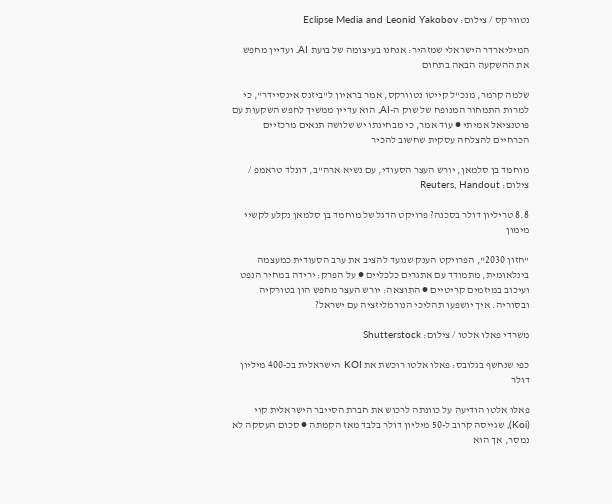נטוורקס / צילום: Eclipse Media and Leonid Yakobov

המיליארדר הישראלי שמזהיר: אנחנו בעיצומה של בועת AI. ועדיין מחפש את ההשקעה הבאה בתחום

שלמה קרמר, מנכ"ל קייטו נטוורקס, אמר בראיון ל"ביזנס אינסיידר", כי למרות התמחור המנופח של שוק ה-AI, הוא עדיין ממשיך לחפש השקעות עם פוטנציאל אמיתי ● עוד אמר, כי מבחינתו יש שלושה תנאים מרכזיים הכרחיים להצלחה עסקית שחשוב להכיר

מוחמד בן סלמאן, יורש העצר הסעודי, עם נשיא ארה''ב, דונלד טראמפ / צילום: Reuters, Handout

8.8 טריליון דולר בסכנה? פרויקט הדגל של מוחמד בן סלמאן נקלע לקשיי מימון

"חזון 2030", הפרויקט הענק שנועד להציב את ערב הסעודית כמעצמה בינלאומית, מתמודד עם אתגרים כלכליים ● על הפרק: ירידה במחיר הנפט ועיכוב במיזמים קריטיים ● התוצאה: יורש העצר מחפש הון בטורקיה ובסוריה. איך יושפעו תהליכי הנורמליזציה עם ישראל?

משרדי פאלו אלטו / צילום: Shutterstock

כפי שנחשף בגלובס: פאלו אלטו רוכשת את KOI הישראלית בכ-400 מיליון דולר

פאלו אלטו הודיעה על כוונתה לרכוש את חברת הסייבר הישראלית קוי (Koi), שגייסה קרוב ל-50 מיליון דולר בלבד מאז הקמתה ● סכום העסקה לא נמסר, אך הוא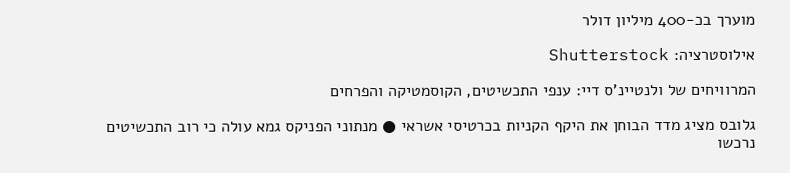מוערך בכ-400 מיליון דולר

אילוסטרציה: Shutterstock

המרוויחים של ולנטיינ'ס דיי: ענפי התכשיטים, הקוסמטיקה והפרחים

גלובס מציג מדד הבוחן את היקף הקניות בכרטיסי אשראי ● מנתוני הפניקס גמא עולה כי רוב התכשיטים נרכשו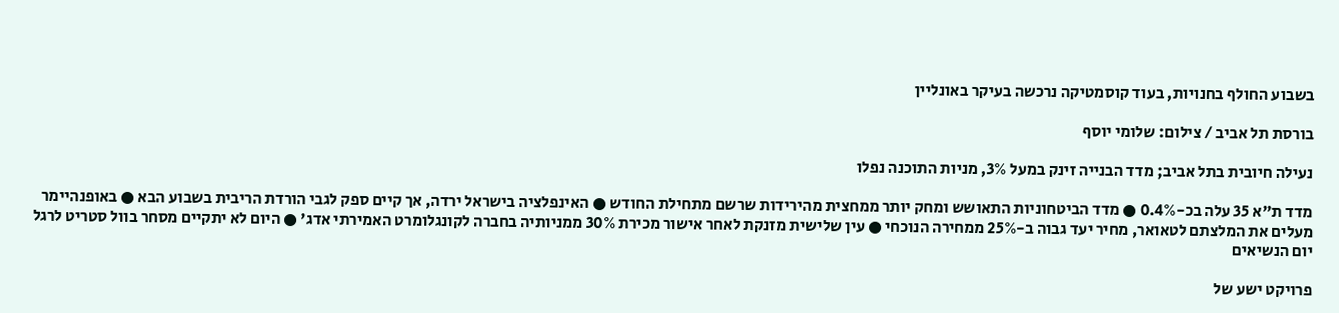בשבוע החולף בחנויות, בעוד קוסמטיקה נרכשה בעיקר באונליין

בורסת תל אביב / צילום: שלומי יוסף

נעילה חיובית בתל אביב; מדד הבנייה זינק במעל 3%, מניות התוכנה נפלו

מדד ת"א 35 עלה בכ-0.4% ● מדד הביטחוניות התאושש ומחק יותר ממחצית מהירידות שרשם מתחילת החודש ● האינפלציה בישראל ירדה, אך קיים ספק לגבי הורדת הריבית בשבוע הבא ● באופנהיימר מעלים את המלצתם לטאואר, מחיר יעד גבוה ב-25% ממחירה הנוכחי ● עין שלישית מזנקת לאחר אישור מכירת 30% ממניותיה בחברה לקונגלומרט האמירתי אדג' ● היום לא יתקיים מסחר בוול סטריט לרגל יום הנשיאים

פרויקט ישע של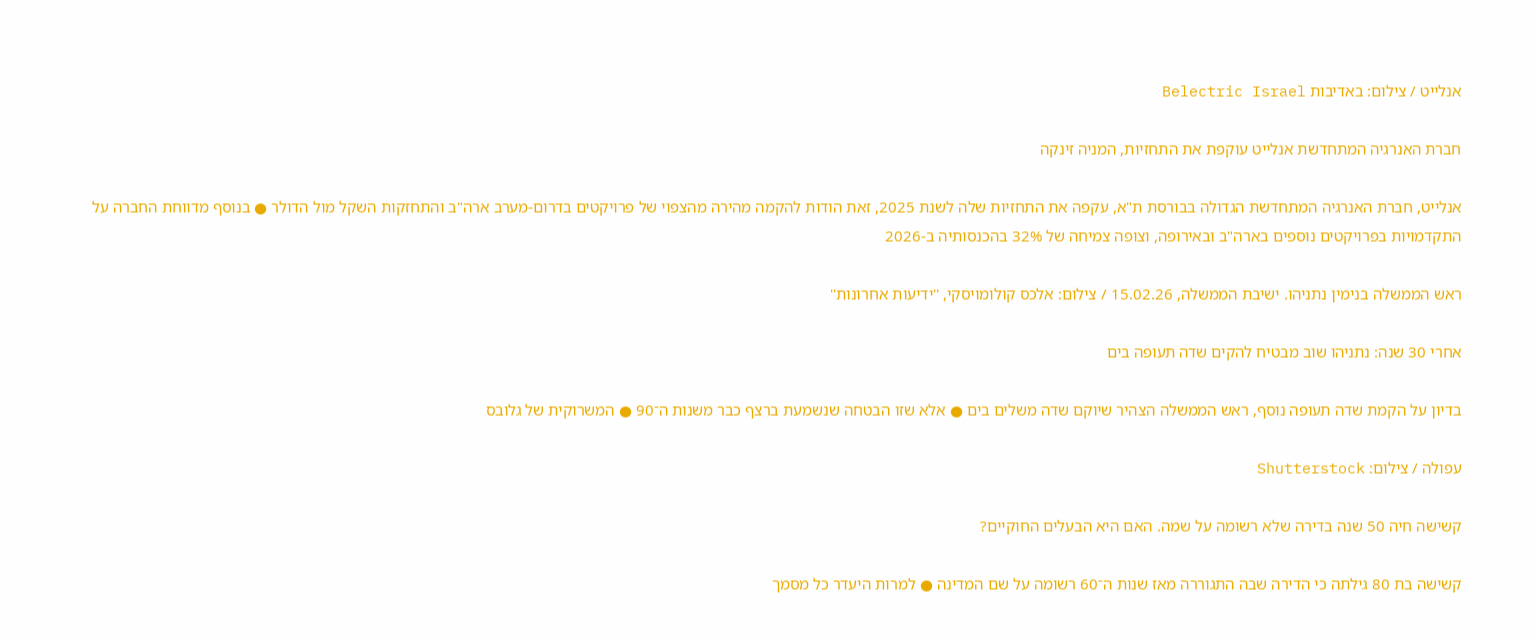אנלייט / צילום: באדיבות Belectric Israel

חברת האנרגיה המתחדשת אנלייט עוקפת את התחזיות, המניה זינקה

אנלייט, חברת האנרגיה המתחדשת הגדולה בבורסת ת"א, עקפה את התחזיות שלה לשנת 2025, זאת הודות להקמה מהירה מהצפוי של פרויקטים בדרום-מערב ארה"ב והתחזקות השקל מול הדולר ● בנוסף מדווחת החברה על התקדמויות בפרויקטים נוספים בארה"ב ובאירופה, וצופה צמיחה של 32% בהכנסותיה ב-2026

ראש הממשלה בנימין נתניהו. ישיבת הממשלה, 15.02.26 / צילום: אלכס קולומויסקי, ''ידיעות אחרונות''

אחרי 30 שנה: נתניהו שוב מבטיח להקים שדה תעופה בים

בדיון על הקמת שדה תעופה נוסף, ראש הממשלה הצהיר שיוקם שדה משלים בים ● אלא שזו הבטחה שנשמעת ברצף כבר משנות ה־90 ● המשרוקית של גלובס

עפולה / צילום: Shutterstock

קשישה חיה 50 שנה בדירה שלא רשומה על שמה. האם היא הבעלים החוקיים?

קשישה בת 80 גילתה כי הדירה שבה התגוררה מאז שנות ה־60 רשומה על שם המדינה ● למרות היעדר כל מסמך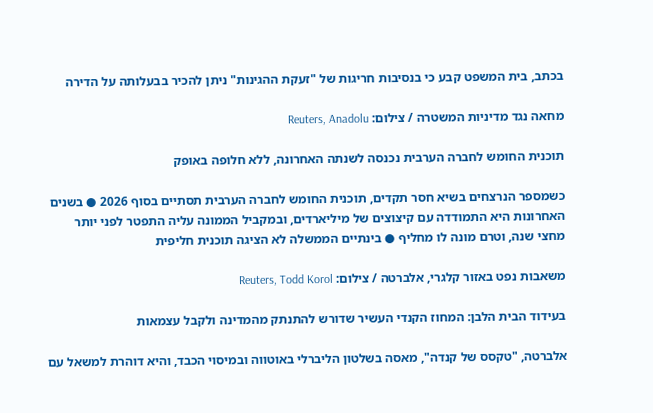בכתב, בית המשפט קבע כי בנסיבות חריגות של "זעקת ההגינות" ניתן להכיר בבעלותה על הדירה

מחאה נגד מדיניות המשטרה / צילום: Reuters, Anadolu

תוכנית החומש לחברה הערבית נכנסה לשנתה האחרונה, ללא חלופה באופק

כשמספר הנרצחים בשיא חסר תקדים, תוכנית החומש לחברה הערבית תסתיים בסוף 2026 ● בשנים האחרונות היא התמודדה עם קיצוצים של מיליארדים, ובמקביל הממונה עליה התפטר לפני יותר מחצי שנה, וטרם מונה לו מחליף ● בינתיים הממשלה לא הציגה תוכנית חליפית

משאבות נפט באזור קלגרי, אלברטה / צילום: Reuters, Todd Korol

בעידוד הבית הלבן: המחוז הקנדי העשיר שדורש להתנתק מהמדינה ולקבל עצמאות

אלברטה, "טקסס של קנדה", מאסה בשלטון הליברלי באוטווה ובמיסוי הכבד, והיא דוהרת למשאל עם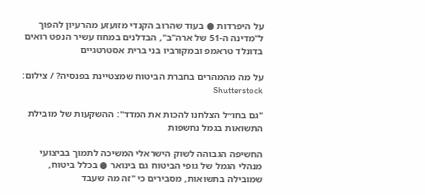על היפרדות ● בעוד שהרוב הקנדי מזועזע מהרעיון להפוך ל"מדינה ה-51 של ארה"ב", הבדלנים במחוז עשיר הנפט רואים בדונלד טראמפ ובמקורביו בני ברית אסטרטגיים

על מה מהמהרים בחברת הביטוח שמצטיינת בפנסיה? / צילום: Shutterstock

"גם בחו״ל הצלחנו להכות את המדד": ההשקעות של מובילת התשואות בגמל נחשפות

החשיפה הגבוהה לשוק הישראלי המשיכה לתמוך בביצועי מנהלי הגמל של גופי הביטוח גם בינואר ● בכלל ביטוח, שמובילה בתשואות, מסבירים כי "זה מה שעבד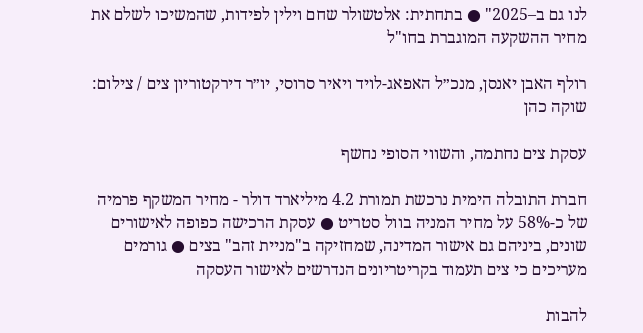לנו גם ב–2025" ● בתחתית: אלטשולר שחם וילין לפידות, שהמשיכו לשלם את מחיר ההשקעה המוגברת בחו"ל

רולף האבן יאנסן, מנכ״ל האפאג-לויד ויאיר סרוסי, יו״ר דירקטוריון צים / צילום: שוקה כהן

עסקת צים נחתמה, והשווי הסופי נחשף

חברת התובלה הימית נרכשת תמורת 4.2 מיליארד דולר - מחיר המשקף פרמיה של כ-58% על מחיר המניה בוול סטריט ● עסקת הרכישה כפופה לאישורים שונים, ביניהם גם אישור המדינה, שמחזיקה ב"מניית זהב" בצים ● גורמים מעריכים כי צים תעמוד בקריטריונים הנדרשים לאישור העסקה

להבות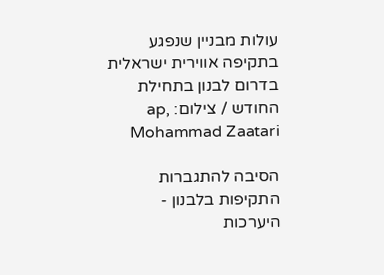עולות מבניין שנפגע בתקיפה אווירית ישראלית בדרום לבנון בתחילת החודש / צילום: ap, Mohammad Zaatari

הסיבה להתגברות התקיפות בלבנון - היערכות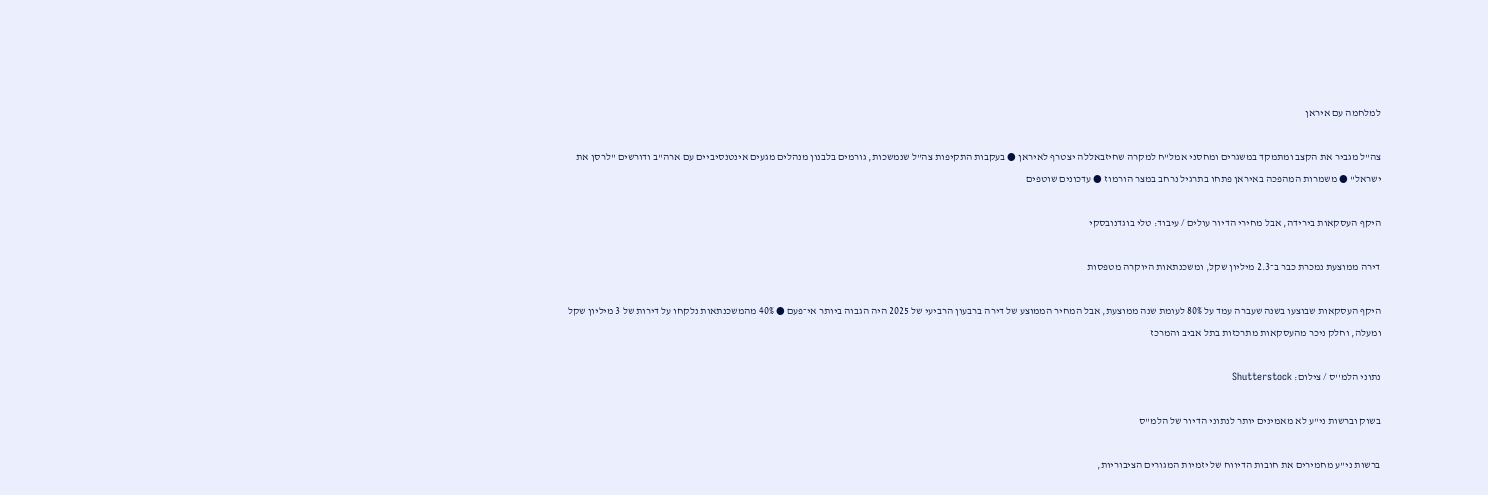למלחמה עם איראן

צה"ל מגביר את הקצב ומתמקד במשגרים ומחסני אמל"ח למקרה שחיזבאללה יצטרף לאיראן ● בעקבות התקיפות צה"ל שנמשכות, גורמים בלבנון מנהלים מגעים אינטנסיביים עם ארה"ב ודורשים "לרסן את ישראל" ● משמרות המהפכה באיראן פתחו בתרגיל נרחב במצר הורמוז ● עדכונים שוטפים

היקף העסקאות בירידה, אבל מחירי הדיור עולים / עיבוד: טלי בוגדנובסקי

דירה ממוצעת נמכרת כבר ב־2.3 מיליון שקל, ומשכנתאות היוקרה מטפסות

היקף העסקאות שבוצעו בשנה שעברה עמד על 80% לעומת שנה ממוצעת, אבל המחיר הממוצע של דירה ברבעון הרביעי של 2025 היה הגבוה ביותר אי־פעם ● 40% מהמשכנתאות נלקחו על דירות של 3 מיליון שקל ומעלה, וחלק ניכר מהעסקאות מתרכזות בתל אביב והמרכז

נתוני הלמ''ס / צילום: Shutterstock

בשוק וברשות ני"ע לא מאמינים יותר לנתוני הדיור של הלמ"ס

ברשות ני"ע מחמירים את חובות הדיווח של יזמיות המגורים הציבוריות,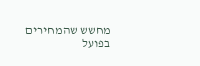מחשש שהמחירים בפועל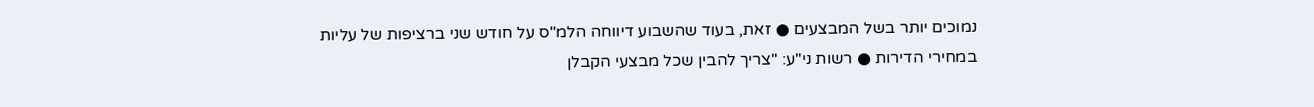נמוכים יותר בשל המבצעים ● זאת, בעוד שהשבוע דיווחה הלמ"ס על חודש שני ברציפות של עליות במחירי הדירות ● רשות ני"ע: "צריך להבין שכל מבצעי הקבלן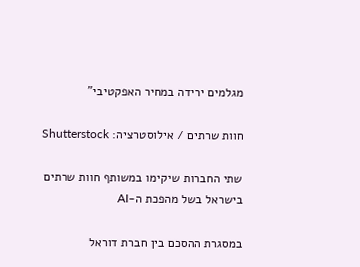מגלמים ירידה במחיר האפקטיבי"

חוות שרתים / אילוסטרציה: Shutterstock

שתי החברות שיקימו במשותף חוות שרתים בישראל בשל מהפכת ה-AI

במסגרת ההסכם בין חברת דוראל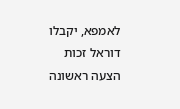לאמפא, יקבלו דוראל זכות הצעה ראשונה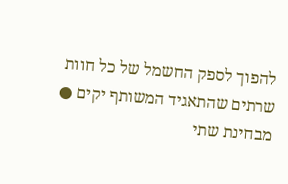להפוך לספק החשמל של כל חוות שרתים שהתאגיד המשותף יקים ● מבחינת שתי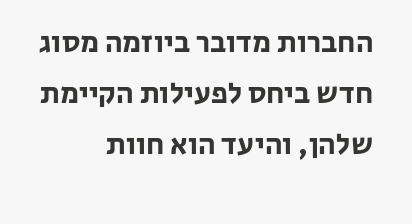החברות מדובר ביוזמה מסוג חדש ביחס לפעילות הקיימת שלהן, והיעד הוא חוות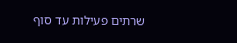שרתים פעילות עד סוף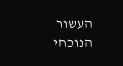העשור הנוכחי